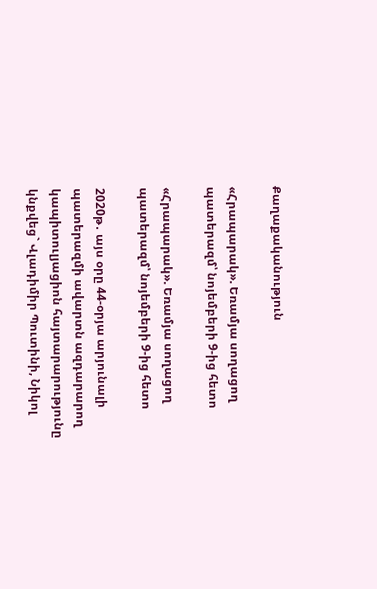Քաղաքականություն

«Հրապարակ». Եռամյա սողացող պատերազմ՝ նոյեմբերի 9-ից հետո

«Հրապարակ». Եռամյա սողացող պատերազմ՝ նոյեմբերի 9-ից հետո

2020թ․ այս օրը 44-օրյա արյունալի պատերազմի ավարտն ազդարարող կապիտուլյացիոն հայտարարությունը կնքվեց` Վլադիմիր Պուտինի, Նիկոլ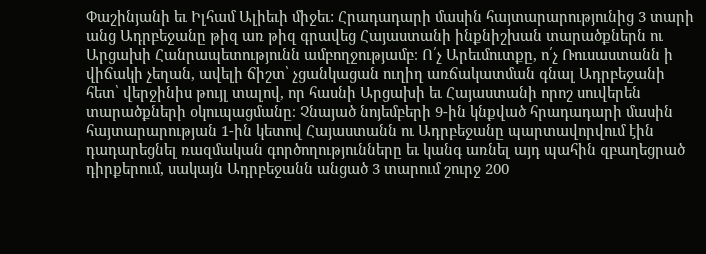Փաշինյանի եւ Իլհամ Ալիեւի միջեւ: Հրադադարի մասին հայտարարությունից 3 տարի անց Ադրբեջանը թիզ առ թիզ գրավեց Հայաստանի ինքնիշխան տարածքներն ու Արցախի Հանրապետությունն ամբողջությամբ։ Ո՛չ Արեւմուտքը, ո՛չ Ռուսաստանն ի վիճակի չեղան, ավելի ճիշտ՝ չցանկացան ուղիղ առճակատման գնալ Ադրբեջանի հետ՝ վերջինիս թույլ տալով, որ հասնի Արցախի եւ Հայաստանի որոշ սուվերեն տարածքների օկուպացմանը։ Չնայած նոյեմբերի 9-ին կնքված հրադադարի մասին հայտարարության 1-ին կետով Հայաստանն ու Ադրբեջանը պարտավորվում էին դադարեցնել ռազմական գործողությունները եւ կանգ առնել այդ պահին զբաղեցրած դիրքերում, սակայն Ադրբեջանն անցած 3 տարում շուրջ 200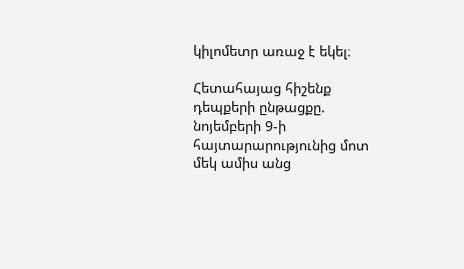կիլոմետր առաջ է եկել։

Հետահայաց հիշենք դեպքերի ընթացքը. նոյեմբերի 9-ի հայտարարությունից մոտ մեկ ամիս անց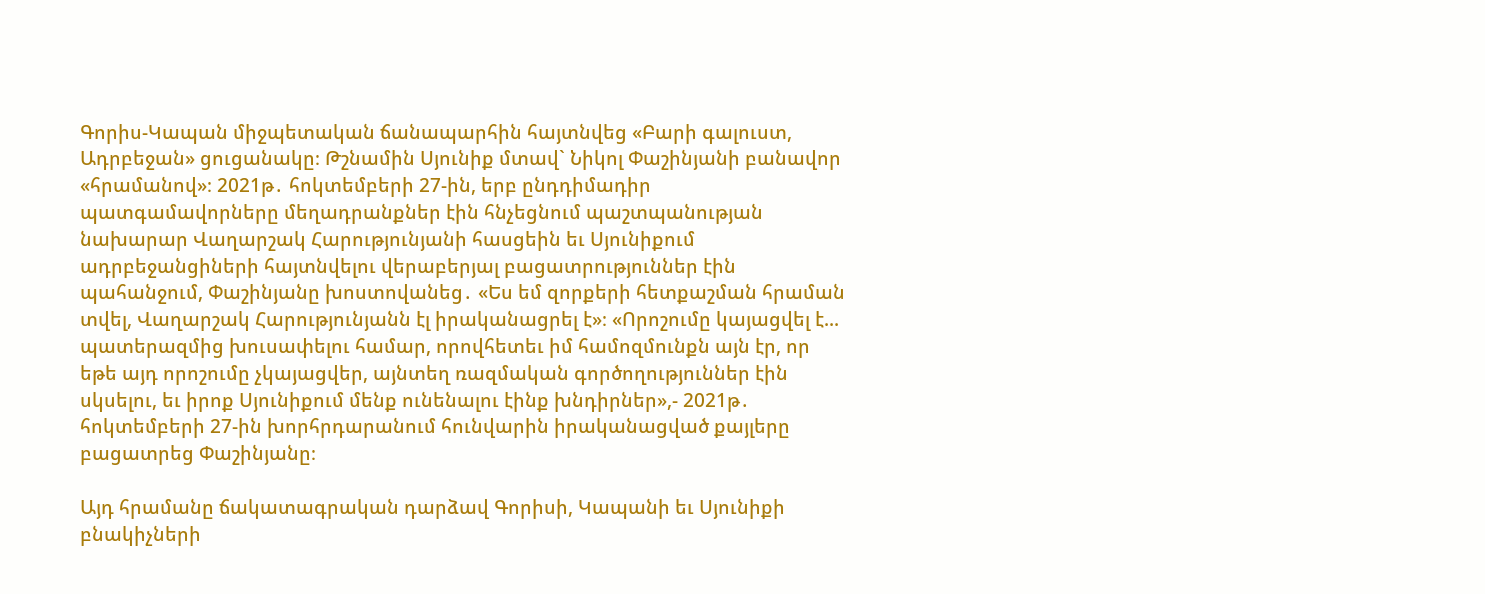Գորիս-Կապան միջպետական ճանապարհին հայտնվեց «Բարի գալուստ, Ադրբեջան» ցուցանակը։ Թշնամին Սյունիք մտավ` Նիկոլ Փաշինյանի բանավոր «հրամանով»։ 2021թ․ հոկտեմբերի 27-ին, երբ ընդդիմադիր պատգամավորները մեղադրանքներ էին հնչեցնում պաշտպանության նախարար Վաղարշակ Հարությունյանի հասցեին եւ Սյունիքում ադրբեջանցիների հայտնվելու վերաբերյալ բացատրություններ էին պահանջում, Փաշինյանը խոստովանեց․ «Ես եմ զորքերի հետքաշման հրաման տվել, Վաղարշակ Հարությունյանն էլ իրականացրել է»։ «Որոշումը կայացվել է... պատերազմից խուսափելու համար, որովհետեւ իմ համոզմունքն այն էր, որ եթե այդ որոշումը չկայացվեր, այնտեղ ռազմական գործողություններ էին սկսելու, եւ իրոք Սյունիքում մենք ունենալու էինք խնդիրներ»,- 2021թ․ հոկտեմբերի 27-ին խորհրդարանում հունվարին իրականացված քայլերը բացատրեց Փաշինյանը։

Այդ հրամանը ճակատագրական դարձավ Գորիսի, Կապանի եւ Սյունիքի բնակիչների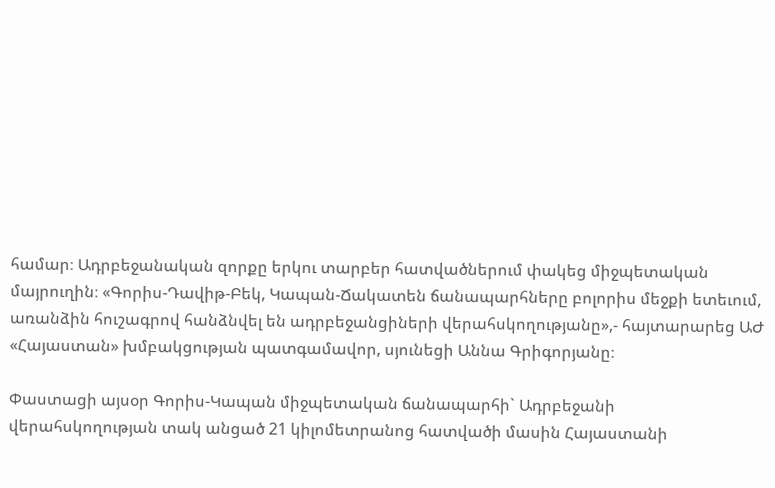համար։ Ադրբեջանական զորքը երկու տարբեր հատվածներում փակեց միջպետական մայրուղին։ «Գորիս-Դավիթ-Բեկ, Կապան-Ճակատեն ճանապարհները բոլորիս մեջքի ետեւում, առանձին հուշագրով հանձնվել են ադրբեջանցիների վերահսկողությանը»,- հայտարարեց ԱԺ «Հայաստան» խմբակցության պատգամավոր, սյունեցի Աննա Գրիգորյանը։

Փաստացի այսօր Գորիս-Կապան միջպետական ճանապարհի` Ադրբեջանի վերահսկողության տակ անցած 21 կիլոմետրանոց հատվածի մասին Հայաստանի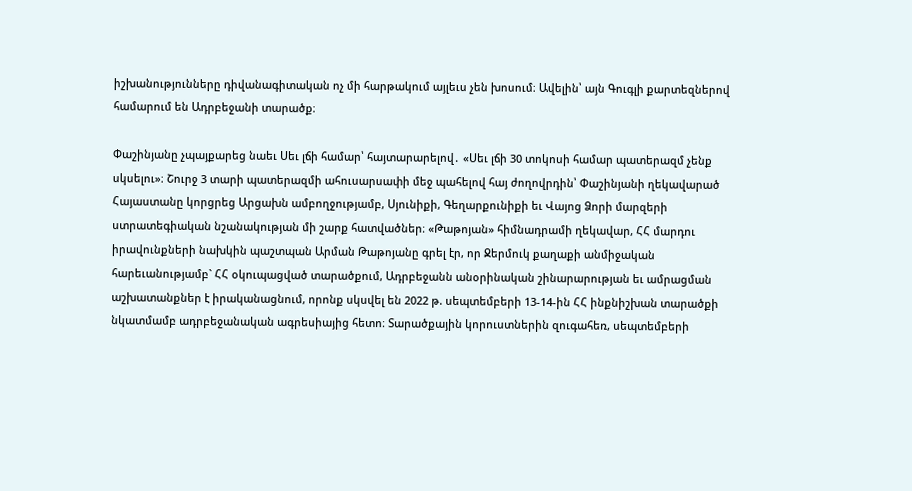իշխանությունները դիվանագիտական ոչ մի հարթակում այլեւս չեն խոսում։ Ավելին՝ այն Գուգլի քարտեզներով համարում են Ադրբեջանի տարածք։

Փաշինյանը չպայքարեց նաեւ Սեւ լճի համար՝ հայտարարելով․ «Սեւ լճի 30 տոկոսի համար պատերազմ չենք սկսելու»։ Շուրջ 3 տարի պատերազմի ահուսարսափի մեջ պահելով հայ ժողովրդին՝ Փաշինյանի ղեկավարած Հայաստանը կորցրեց Արցախն ամբողջությամբ, Սյունիքի, Գեղարքունիքի եւ Վայոց Ձորի մարզերի ստրատեգիական նշանակության մի շարք հատվածներ։ «Թաթոյան» հիմնադրամի ղեկավար, ՀՀ մարդու իրավունքների նախկին պաշտպան Արման Թաթոյանը գրել էր, որ Ջերմուկ քաղաքի անմիջական հարեւանությամբ` ՀՀ օկուպացված տարածքում, Ադրբեջանն անօրինական շինարարության եւ ամրացման աշխատանքներ է իրականացնում, որոնք սկսվել են 2022 թ. սեպտեմբերի 13-14-ին ՀՀ ինքնիշխան տարածքի նկատմամբ ադրբեջանական ագրեսիայից հետո։ Տարածքային կորուստներին զուգահեռ, սեպտեմբերի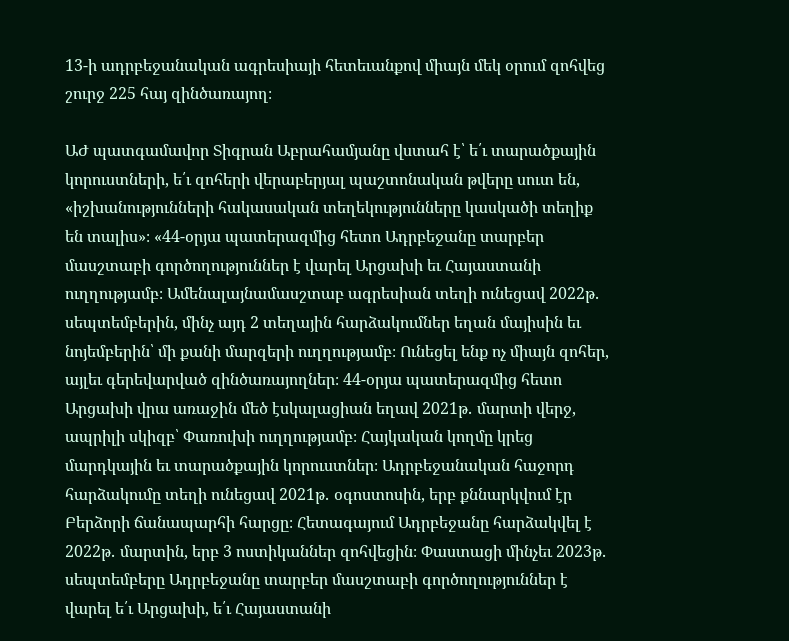13-ի ադրբեջանական ագրեսիայի հետեւանքով միայն մեկ օրում զոհվեց շուրջ 225 հայ զինծառայող։

ԱԺ պատգամավոր Տիգրան Աբրահամյանը վստահ է՝ ե՛ւ տարածքային կորուստների, ե՛ւ զոհերի վերաբերյալ պաշտոնական թվերը սուտ են, «իշխանությունների հակասական տեղեկությունները կասկածի տեղիք են տալիս»։ «44-օրյա պատերազմից հետո Ադրբեջանը տարբեր մասշտաբի գործողություններ է վարել Արցախի եւ Հայաստանի ուղղությամբ։ Ամենալայնամասշտաբ ագրեսիան տեղի ունեցավ 2022թ․ սեպտեմբերին, մինչ այդ 2 տեղային հարձակումներ եղան մայիսին եւ նոյեմբերին՝ մի քանի մարզերի ուղղությամբ։ Ունեցել ենք ոչ միայն զոհեր, այլեւ գերեվարված զինծառայողներ։ 44-օրյա պատերազմից հետո Արցախի վրա առաջին մեծ էսկալացիան եղավ 2021թ․ մարտի վերջ, ապրիլի սկիզբ՝ Փառուխի ուղղությամբ։ Հայկական կողմը կրեց մարդկային եւ տարածքային կորուստներ։ Ադրբեջանական հաջորդ հարձակումը տեղի ունեցավ 2021թ․ օգոստոսին, երբ քննարկվում էր Բերձորի ճանապարհի հարցը։ Հետագայում Ադրբեջանը հարձակվել է 2022թ․ մարտին, երբ 3 ոստիկաններ զոհվեցին։ Փաստացի մինչեւ 2023թ․ սեպտեմբերը Ադրբեջանը տարբեր մասշտաբի գործողություններ է վարել ե՛ւ Արցախի, ե՛ւ Հայաստանի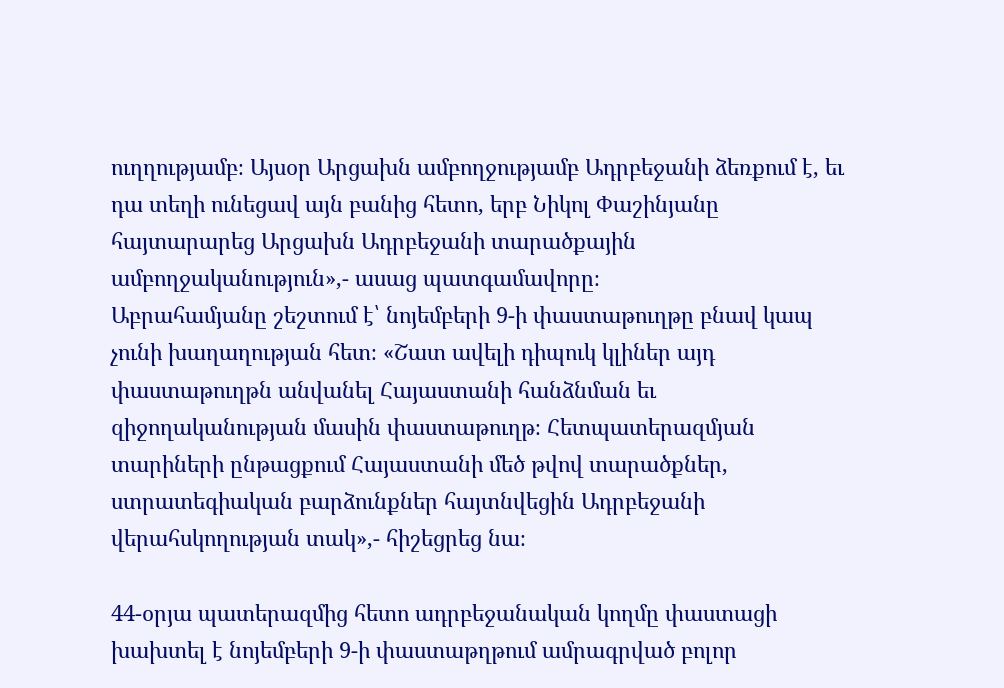ուղղությամբ։ Այսօր Արցախն ամբողջությամբ Ադրբեջանի ձեռքում է, եւ դա տեղի ունեցավ այն բանից հետո, երբ Նիկոլ Փաշինյանը հայտարարեց Արցախն Ադրբեջանի տարածքային ամբողջականություն»,- ասաց պատգամավորը։
Աբրահամյանը շեշտում է՝ նոյեմբերի 9-ի փաստաթուղթը բնավ կապ չունի խաղաղության հետ։ «Շատ ավելի դիպուկ կլիներ այդ փաստաթուղթն անվանել Հայաստանի հանձնման եւ զիջողականության մասին փաստաթուղթ։ Հետպատերազմյան տարիների ընթացքում Հայաստանի մեծ թվով տարածքներ, ստրատեգիական բարձունքներ հայտնվեցին Ադրբեջանի վերահսկողության տակ»,- հիշեցրեց նա։

44-օրյա պատերազմից հետո ադրբեջանական կողմը փաստացի խախտել է նոյեմբերի 9-ի փաստաթղթում ամրագրված բոլոր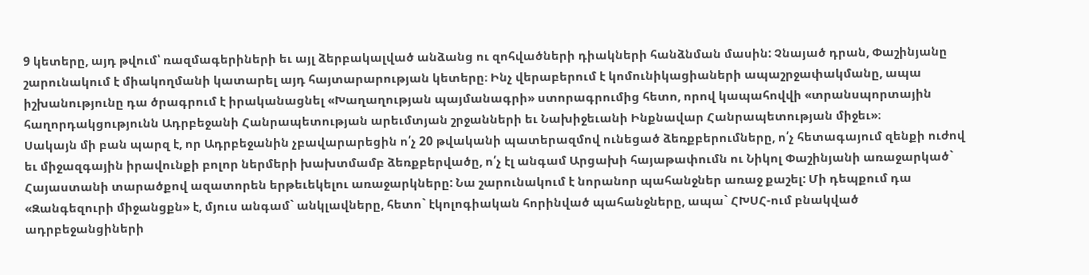9 կետերը, այդ թվում՝ ռազմագերիների եւ այլ ձերբակալված անձանց ու զոհվածների դիակների հանձնման մասին: Չնայած դրան, Փաշինյանը շարունակում է միակողմանի կատարել այդ հայտարարության կետերը։ Ինչ վերաբերում է կոմունիկացիաների ապաշրջափակմանը, ապա իշխանությունը դա ծրագրում է իրականացնել «Խաղաղության պայմանագրի» ստորագրումից հետո, որով կապահովվի «տրանսպորտային հաղորդակցությունն Ադրբեջանի Հանրապետության արեւմտյան շրջանների եւ Նախիջեւանի Ինքնավար Հանրապետության միջեւ»։
Սակայն մի բան պարզ է, որ Ադրբեջանին չբավարարեցին ո՛չ 20 թվականի պատերազմով ունեցած ձեռքբերումները, ո՛չ հետագայում զենքի ուժով եւ միջազգային իրավունքի բոլոր ներմերի խախտմամբ ձեռքբերվածը, ո՛չ էլ անգամ Արցախի հայաթափումն ու Նիկոլ Փաշինյանի առաջարկած` Հայաստանի տարածքով ազատորեն երթեւեկելու առաջարկները: Նա շարունակում է նորանոր պահանջներ առաջ քաշել: Մի դեպքում դա «Զանգեզուրի միջանցքն» է, մյուս անգամ` անկլավները, հետո` էկոլոգիական հորինված պահանջները, ապա` ՀԽՍՀ-ում բնակված ադրբեջանցիների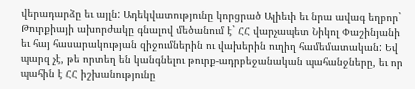վերադարձը եւ այլն: Ադեկվատությունը կորցրած Ալիեւի եւ նրա ավագ եղբոր` Թուրքիայի ախորժակը գնալով մեծանում է` ՀՀ վարչապետ Նիկոլ Փաշինյանի եւ հայ հասարակության զիջումներին ու վախերին ուղիղ համեմատական: Եվ պարզ չէ, թե որտեղ են կանգնելու թուրք-ադրբեջանական պահանջները, եւ որ պահին է ՀՀ իշխանությունը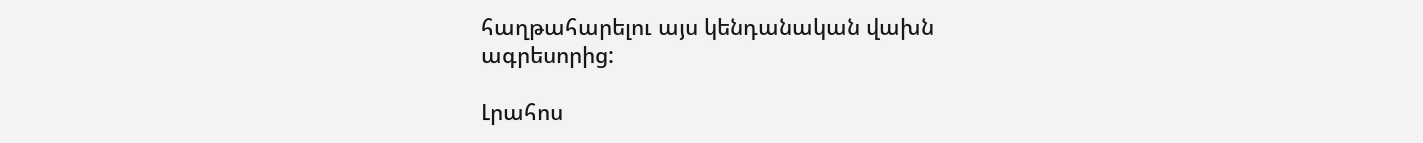հաղթահարելու այս կենդանական վախն ագրեսորից:

Լրահոս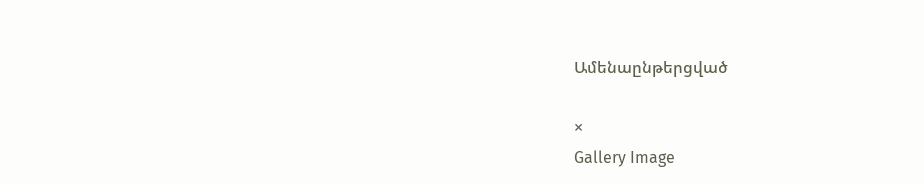Ամենաընթերցված

×
Gallery Image